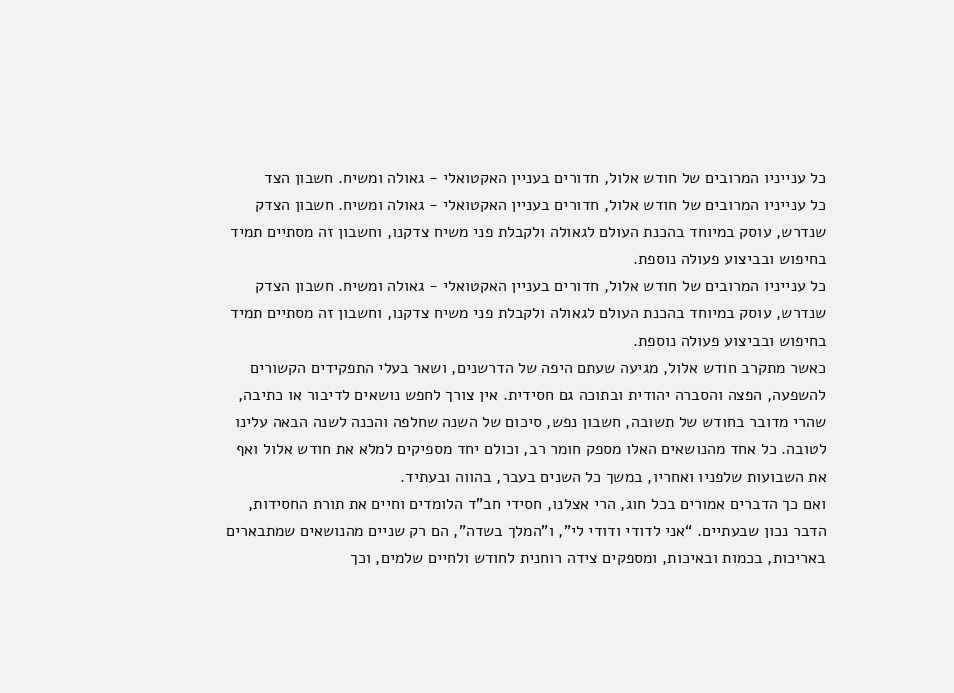כל ענייניו המרובים של חודש אלול, חדורים בעניין האקטואלי - גאולה ומשיח. חשבון הצד
כל ענייניו המרובים של חודש אלול, חדורים בעניין האקטואלי - גאולה ומשיח. חשבון הצדק שנדרש, עוסק במיוחד בהכנת העולם לגאולה ולקבלת פני משיח צדקנו, וחשבון זה מסתיים תמיד בחיפוש ובביצוע פעולה נוספת.
כל ענייניו המרובים של חודש אלול, חדורים בעניין האקטואלי - גאולה ומשיח. חשבון הצדק שנדרש, עוסק במיוחד בהכנת העולם לגאולה ולקבלת פני משיח צדקנו, וחשבון זה מסתיים תמיד בחיפוש ובביצוע פעולה נוספת.
כאשר מתקרב חודש אלול, מגיעה שעתם היפה של הדרשנים, ושאר בעלי התפקידים הקשורים להשפעה, הפצה והסברה יהודית ובתוכה גם חסידית. אין צורך לחפש נושאים לדיבור או כתיבה, שהרי מדובר בחודש של תשובה, חשבון נפש, סיכום של השנה שחלפה והכנה לשנה הבאה עלינו לטובה. כל אחד מהנושאים האלו מספק חומר רב, וכולם יחד מספיקים למלא את חודש אלול ואף את השבועות שלפניו ואחריו, במשך כל השנים בעבר, בהווה ובעתיד.
ואם כך הדברים אמורים בכל חוג, הרי אצלנו, חסידי חב”ד הלומדים וחיים את תורת החסידות, הדבר נכון שבעתיים. “אני לדודי ודודי לי”, ו”המלך בשדה”, הם רק שניים מהנושאים שמתבארים באריכות, בכמות ובאיכות, ומספקים צידה רוחנית לחודש ולחיים שלמים, וכך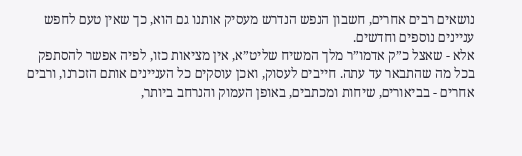נושאים רבים אחרים, חשבון הנפש הנדרש מעסיק אותנו גם הוא, כך שאין טעם לחפש עניינים נוספים וחדשים.
אלא - שאצל כ”ק אדמו”ר מלך המשיח שליט”א, אין מציאות כזו, לפיה אפשר להסתפק בכל מה שהתבאר עד עתה. חייבים לעסוק, ואכן עוסקים כל העניינים אותם הזכרנו, ורבים אחרים - בביאורים, שיחות ומכתבים, באופן העמוק והנרחב ביותר,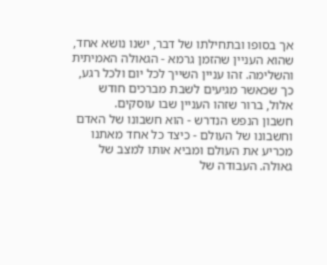אך בסופו ובתחילתו של דבר, ישנו נושא אחד, שהוא העניין שהזמן גרמא - הגאולה האמיתית והשלימה. זהו עניין השייך לכל יום ולכל רגע, כך שכאשר מגיעים לשבת מברכים חודש אלול, ברור שזהו העניין שבו עוסקים.
חשבון הנפש הנדרש - הוא חשבונו של האדם וחשבונו של העולם - כיצד כל אחד מאתנו מכריע את העולם ומביא אותו למצב של גאולה. העבודה של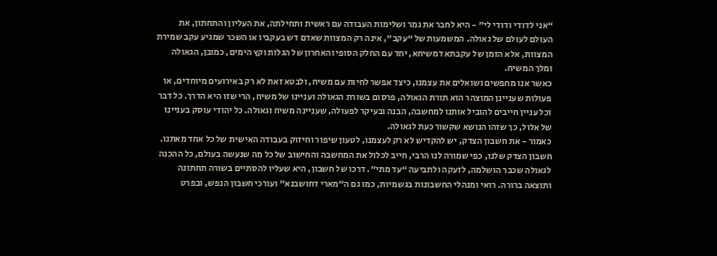“אני לדודי ודודי לי” - היא לחבר את גמר ושלימות העבודה עם ראשית ותחילתה, את העליון והתחתון, את העולם לעולם של גאולה. המשמעות של “עקב”, אינה רק המצוות שאדם דש בעקביו או השכר שמגיע עקב שמירת המצוות, אלא הזמן של עקבתא דמשיחא, יחד עם החלק הסופי והאחרון של הגלות וקץ הימים, כמובן, הגאולה ומלך המשיח.
כאשר אנו מחפשים ושואלים את עצמנו, כיצד אפשר לחיות עם משיח, ולבטא זאת לא רק באירועים מיוחדים, או פעולות שעניינן המוצהר הוא תורת הגאולה, פרסום בשורת הגאולה ועניינו של משיח, הרי שזו היא הדרך. כל דבר וכל עניין חייבים להוביל אותנו למחשבה, הבנה ובעיקר לפעולה, שעניינה משיח וגאולה. כל יהודי עוסק בעניינו של אלול, כך שזהו הנושא שקשור כעת לגאולה.
כאמור - את חשבון הצדק, יש להקדיש לא רק לעצמנו, לטעון שיפור וחיזוק בעבודה האישית של כל אחד מאתנו. חשבון הצדק שלנו, כפי שמורה לנו הרבי, חייב לכלול את המחשבה והחישוב של כל מה שנעשה בעולם, כל ההכנה לגאולה שכבר הושלמה, לזעקה ולתביעה “עד מתי”. דרכו של חשבון, היא שעליו להסתיים בשורה תחתונה ותוצאה ברורה. רואי ומנהלי החשבונות בגשמיות, כמו גם ה”מארי דחושבנא” ועורכי חשבון הנפש, ובפרט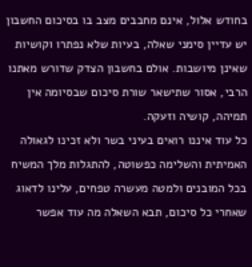בחודש אלול, אינם מחבבים מצב בו בסיכום החשבון יש עדיין סימני שאלה, בעיות שלא נפתרו וקושיות שאינן מיושבות. אולם בחשבון הצדק שדורש מאתנו הרבי, אסור שתישאר שורת סיכום שבסיומה אין תמיהה, קושיה וזעקה.
כל עוד איננו רואים בעיני בשר ולא זכינו לגאולה האמיתית והשלימה כפשוטה, להתגלות מלך המשיח בכל המובנים ולמטה מעשרה טפחים, עלינו לדאוג שאחרי כל סיכום, תבא השאלה מה עוד אפשר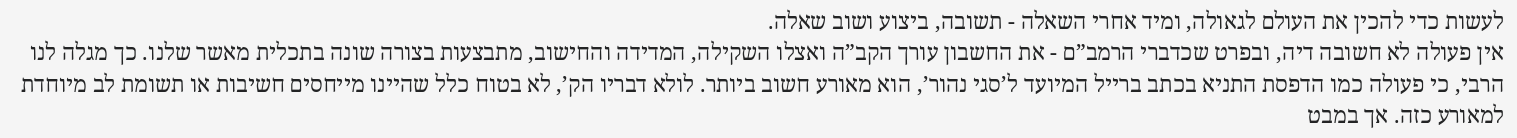לעשות כדי להכין את העולם לגאולה, ומיד אחרי השאלה - תשובה, ביצוע ושוב שאלה.
אין פעולה לא חשובה דיה, ובפרט שכדברי הרמב”ם - את החשבון עורך הקב”ה ואצלו השקילה, המדידה והחישוב, מתבצעות בצורה שונה בתכלית מאשר שלנו. כך מגלה לנו הרבי, כי פעולה כמו הדפסת התניא בכתב ברייל המיועד ל’סגי נהור’, הוא מאורע חשוב ביותר. לולא דבריו הק’, לא בטוח כלל שהיינו מייחסים חשיבות או תשומת לב מיוחדת למאורע כזה. אך במבט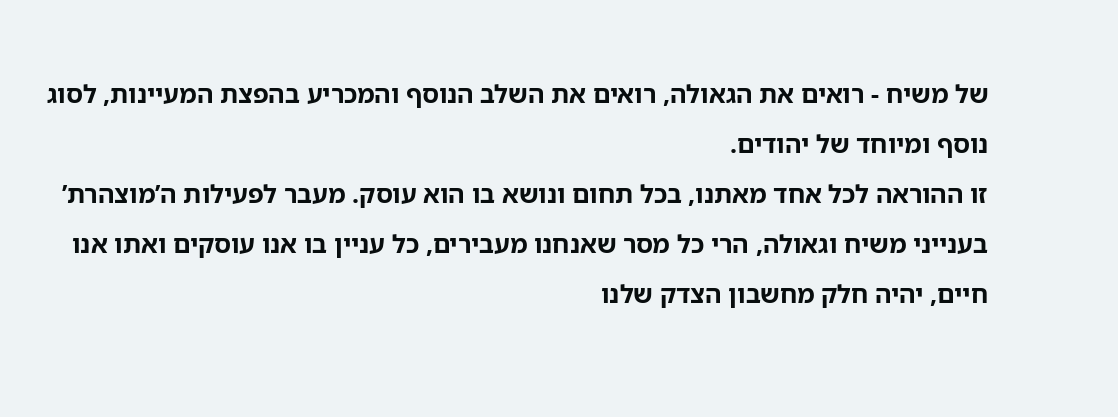של משיח - רואים את הגאולה, רואים את השלב הנוסף והמכריע בהפצת המעיינות, לסוג נוסף ומיוחד של יהודים.
זו ההוראה לכל אחד מאתנו, בכל תחום ונושא בו הוא עוסק. מעבר לפעילות ה’מוצהרת’ בענייני משיח וגאולה, הרי כל מסר שאנחנו מעבירים, כל עניין בו אנו עוסקים ואתו אנו חיים, יהיה חלק מחשבון הצדק שלנו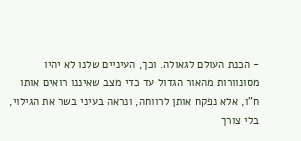- הכנת העולם לגאולה. וכך, העיניים שלנו לא יהיו מסונוורות מהאור הגדול עד כדי מצב שאיננו רואים אותו ח”ו, אלא נפקח אותן לרווחה, ונראה בעיני בשר את הגילוי, בלי צורך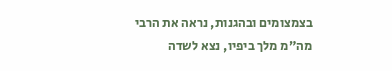בצמצומים ובהגנות, נראה את הרבי מה”מ מלך ביפיו, נצא לשדה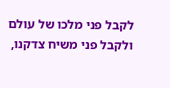לקבל פני מלכו של עולם ולקבל פני משיח צדקנו,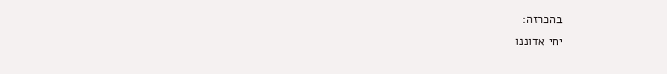בהכרזה:
יחי אדוננו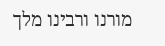מורנו ורבינו מלך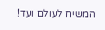המשיח לעולם ועד!